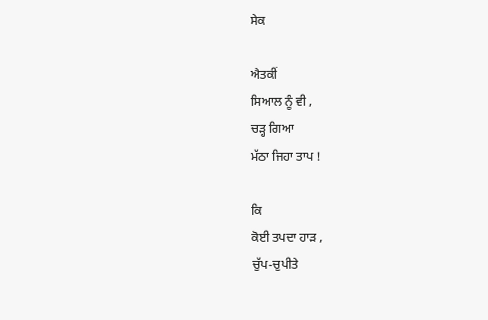ਸੇਕ

ਐਤਕੀਂ
ਸਿਆਲ ਨੂੰ ਵੀ ,
ਚੜ੍ਹ ਗਿਆ
ਮੱਠਾ ਜਿਹਾ ਤਾਪ !

ਕਿ
ਕੋਈ ਤਪਦਾ ਹਾੜ ,
ਚੁੱਪ-ਚੁਪੀਤੇ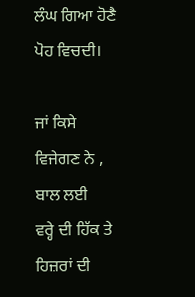ਲੰਘ ਗਿਆ ਹੋਣੈ
ਪੋਹ ਵਿਚਦੀ।

ਜਾਂ ਕਿਸੇ
ਵਿਜੇਗਣ ਨੇ ,
ਬਾਲ ਲਈ
ਵਰ੍ਹੇ ਦੀ ਹਿੱਕ ਤੇ
ਹਿਜ਼ਰਾਂ ਦੀ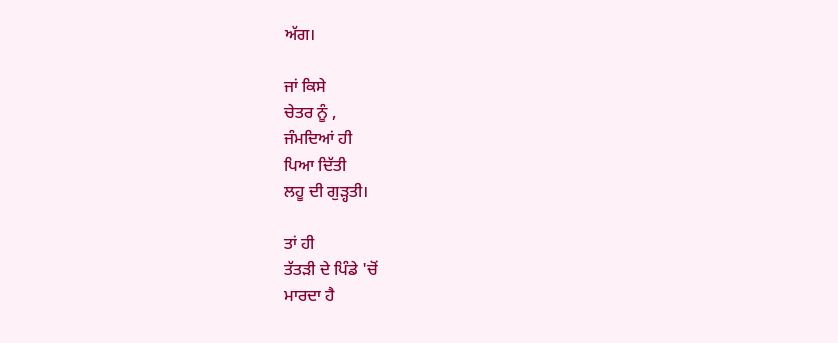ਅੱਗ।

ਜਾਂ ਕਿਸੇ
ਚੇਤਰ ਨੂੰ ,
ਜੰਮਦਿਆਂ ਹੀ
ਪਿਆ ਦਿੱਤੀ
ਲਹੂ ਦੀ ਗੁੜ੍ਹਤੀ।

ਤਾਂ ਹੀ
ਤੱਤੜੀ ਦੇ ਪਿੰਡੇ 'ਚੋਂ
ਮਾਰਦਾ ਹੈ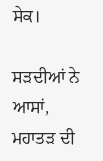ਸੇਕ।

ਸੜਦੀਆਂ ਨੇ
ਆਸਾਂ,
ਮਹਾਤੜ ਦੀ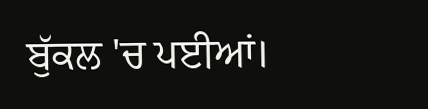ਬੁੱਕਲ 'ਚ ਪਈਆਂ।